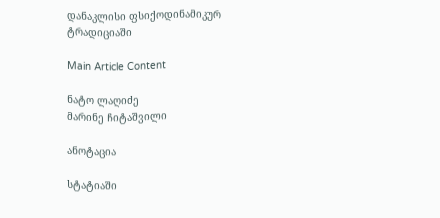დანაკლისი ფსიქოდინამიკურ ტრადიციაში

Main Article Content

ნატო ლაღიძე
მარინე ჩიტაშვილი

ანოტაცია

სტატიაში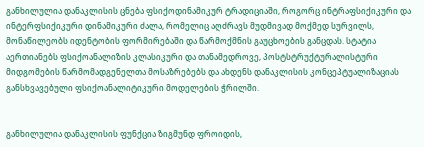განხილულია დანაკლისის ცნება ფსიქოდინამიკურ ტრადიციაში, როგორც ინტრაფსიქიკური და ინტერფსიქიკური დინამიკური ძალა, რომელიც აღძრავს მუდმივად მოქმედ სურვილს, მონაწილეობს იდენტობის ფორმირებაში და წარმოქმნის გაუცხოების განცდას. სტატია აერთიანებს ფსიქოანალიზის კლასიკური და თანამედროვე, პოსტსტრუქტურალისტური მიდგომების წარმომადგენელთა მოსაზრებებს და ახდენს დანაკლისის კონცეპტუალიზაციას განსხვავებული ფსიქოანალიტიკური მოდელების ჭრილში.


განხილულია დანაკლისის ფუნქცია ზიგმუნდ ფროიდის,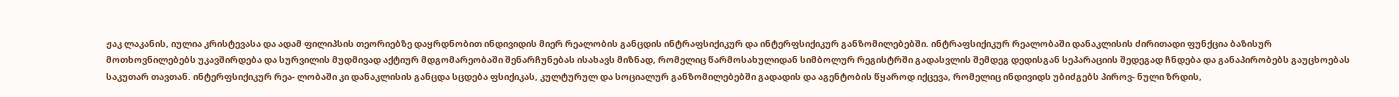ჟაკ ლაკანის, იულია კრისტევასა და ადამ ფილიპსის თეორიებზე დაყრდნობით ინდივიდის მიერ რეალობის განცდის ინტრაფსიქიკურ და ინტერფსიქიკურ განზომილებებში. ინტრაფსიქიკურ რეალობაში დანაკლისის ძირითადი ფუნქცია ბაზისურ მოთხოვნილებებს უკავშირდება და სურვილის მუდმივად აქტიურ მდგომარეობაში შენარჩუნებას ისახავს მიზნად, რომელიც წარმოსახულიდან სიმბოლურ რეგისტრში გადასვლის შემდეგ დედისგან სეპარაციის შედეგად ჩნდება და განაპირობებს გაუცხოებას საკუთარ თავთან. ინტერფსიქიკურ რეა- ლობაში კი დანაკლისის განცდა სცდება ფსიქიკას, კულტურულ და სოციალურ განზომილებებში გადადის და აგენტობის წყაროდ იქცევა, რომელიც ინდივიდს უბიძგებს პიროვ- ნული ზრდის,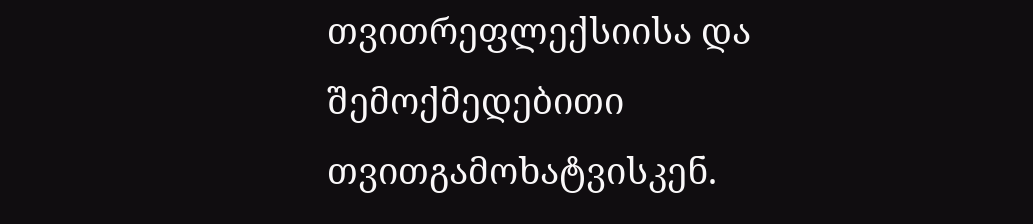თვითრეფლექსიისა და შემოქმედებითი თვითგამოხატვისკენ.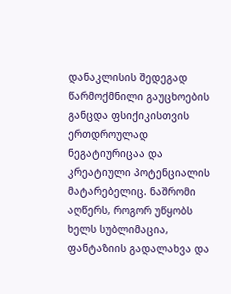დანაკლისის შედეგად წარმოქმნილი გაუცხოების განცდა ფსიქიკისთვის ერთდროულად ნეგატიურიცაა და კრეატიული პოტენციალის მატარებელიც. ნაშრომი აღწერს, როგორ უწყობს ხელს სუბლიმაცია, ფანტაზიის გადალახვა და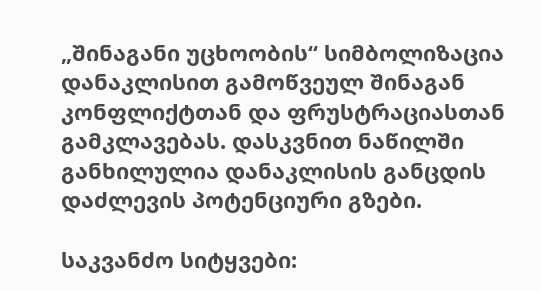„შინაგანი უცხოობის“ სიმბოლიზაცია დანაკლისით გამოწვეულ შინაგან კონფლიქტთან და ფრუსტრაციასთან გამკლავებას. დასკვნით ნაწილში განხილულია დანაკლისის განცდის დაძლევის პოტენციური გზები.

საკვანძო სიტყვები: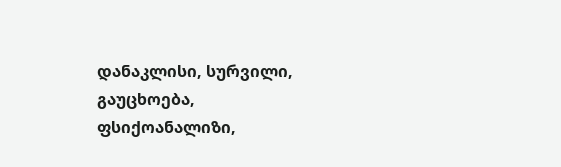დანაკლისი, სურვილი, გაუცხოება, ფსიქოანალიზი,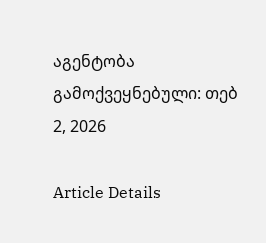აგენტობა
გამოქვეყნებული: თებ 2, 2026

Article Details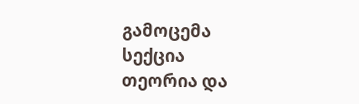გამოცემა
სექცია
თეორია და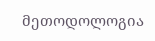მეთოდოლოგია